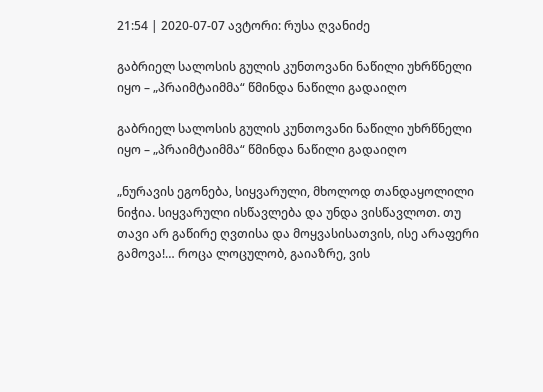21:54 | 2020-07-07 ავტორი: რუსა ღვანიძე

გაბრიელ სალოსის გულის კუნთოვანი ნაწილი უხრწნელი იყო – „პრაიმტაიმმა“ წმინდა ნაწილი გადაიღო

გაბრიელ სალოსის გულის კუნთოვანი ნაწილი უხრწნელი იყო – „პრაიმტაიმმა“ წმინდა ნაწილი გადაიღო

„ნურავის ეგონება, სიყვარული, მხოლოდ თანდაყოლილი ნიჭია. სიყვარული ისწავლება და უნდა ვისწავლოთ. თუ თავი არ გაწირე ღვთისა და მოყვასისათვის, ისე არაფერი გამოვა!… როცა ლოცულობ, გაიაზრე, ვის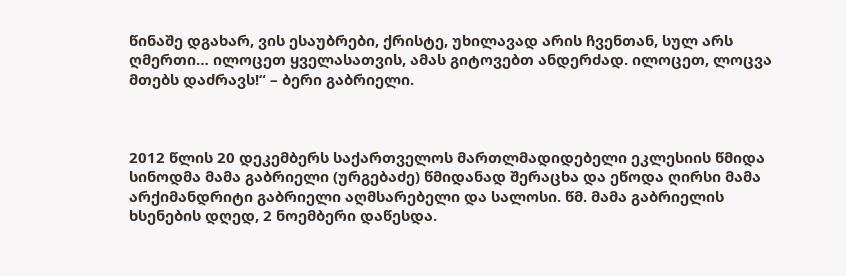წინაშე დგახარ, ვის ესაუბრები, ქრისტე, უხილავად არის ჩვენთან, სულ არს ღმერთი… ილოცეთ ყველასათვის, ამას გიტოვებთ ანდერძად. ილოცეთ, ლოცვა მთებს დაძრავს!“ – ბერი გაბრიელი.



2012 წლის 20 დეკემბერს საქართველოს მართლმადიდებელი ეკლესიის წმიდა სინოდმა მამა გაბრიელი (ურგებაძე) წმიდანად შერაცხა და ეწოდა ღირსი მამა არქიმანდრიტი გაბრიელი აღმსარებელი და სალოსი. წმ. მამა გაბრიელის ხსენების დღედ, 2 ნოემბერი დაწესდა.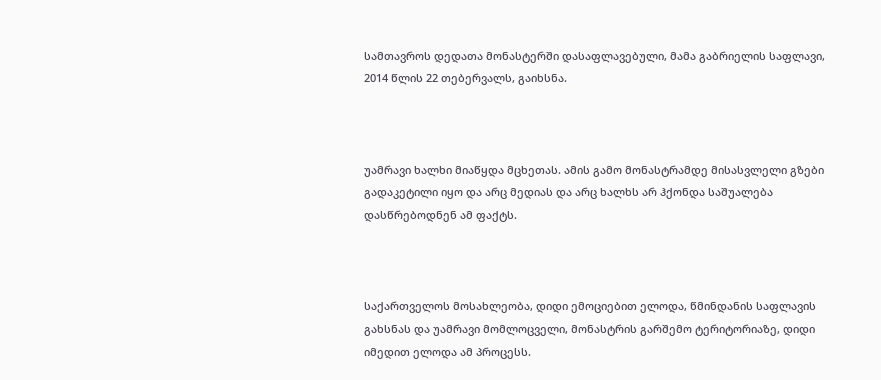სამთავროს დედათა მონასტერში დასაფლავებული, მამა გაბრიელის საფლავი, 2014 წლის 22 თებერვალს, გაიხსნა.



უამრავი ხალხი მიაწყდა მცხეთას. ამის გამო მონასტრამდე მისასვლელი გზები გადაკეტილი იყო და არც მედიას და არც ხალხს არ ჰქონდა საშუალება დასწრებოდნენ ამ ფაქტს.



საქართველოს მოსახლეობა, დიდი ემოციებით ელოდა, წმინდანის საფლავის გახსნას და უამრავი მომლოცველი, მონასტრის გარშემო ტერიტორიაზე, დიდი იმედით ელოდა ამ პროცესს.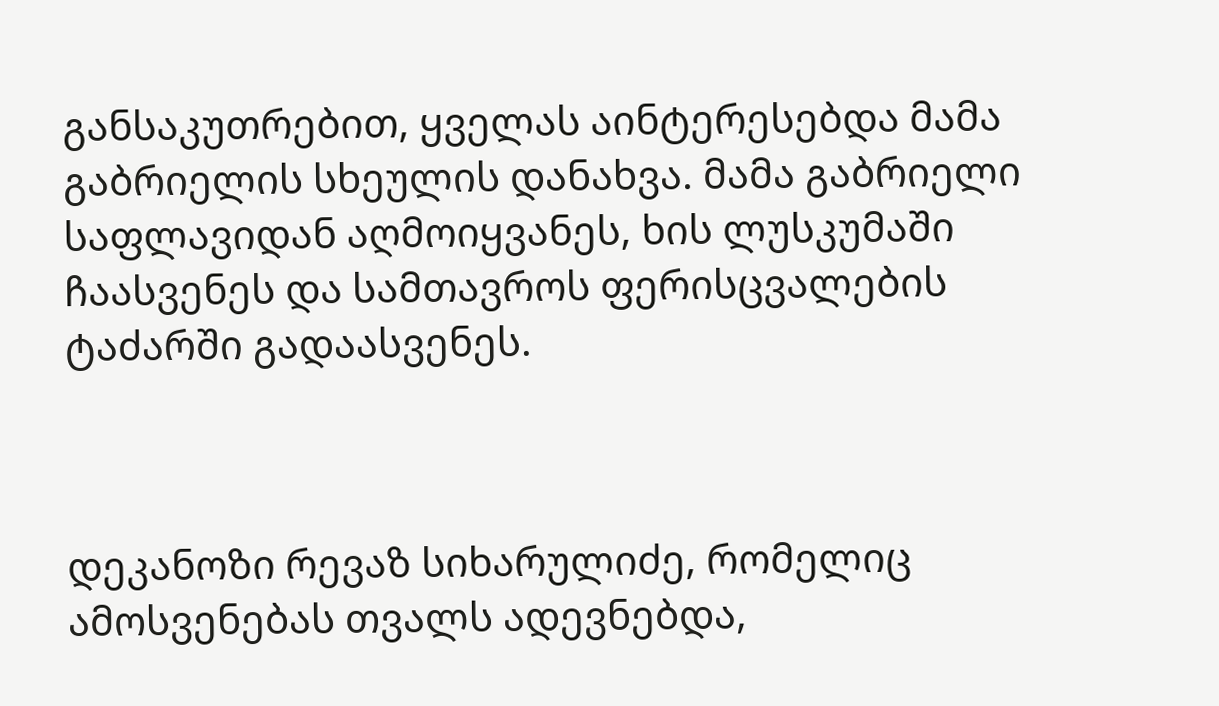განსაკუთრებით, ყველას აინტერესებდა მამა გაბრიელის სხეულის დანახვა. მამა გაბრიელი საფლავიდან აღმოიყვანეს, ხის ლუსკუმაში ჩაასვენეს და სამთავროს ფერისცვალების ტაძარში გადაასვენეს.



დეკანოზი რევაზ სიხარულიძე, რომელიც ამოსვენებას თვალს ადევნებდა,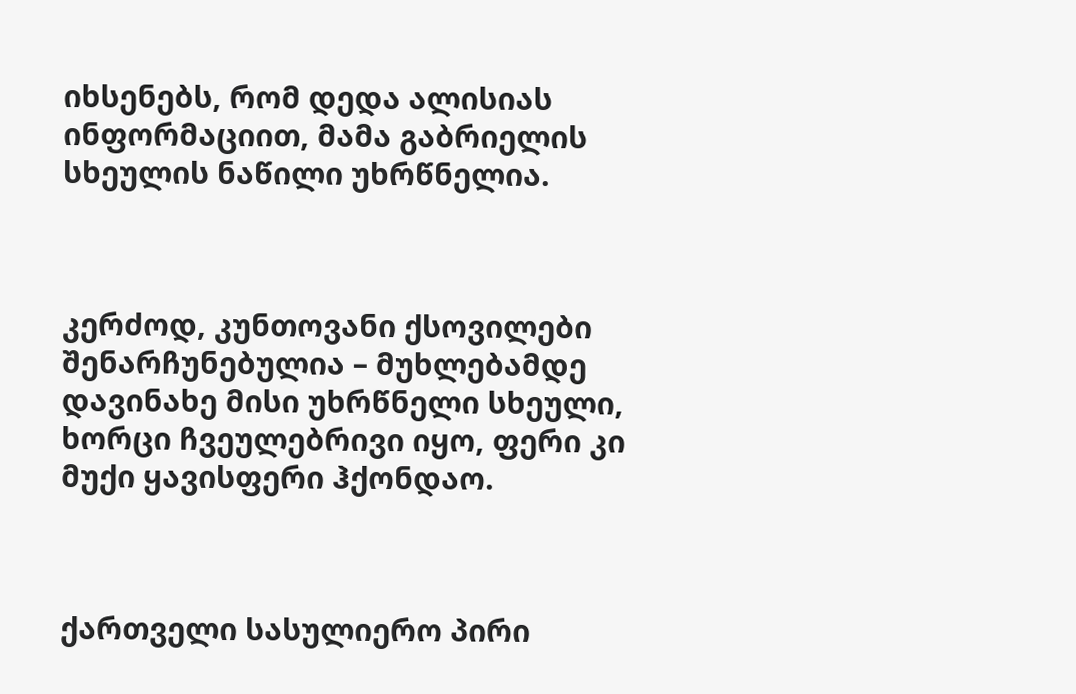იხსენებს, რომ დედა ალისიას ინფორმაციით, მამა გაბრიელის სხეულის ნაწილი უხრწნელია.



კერძოდ, კუნთოვანი ქსოვილები შენარჩუნებულია – მუხლებამდე დავინახე მისი უხრწნელი სხეული, ხორცი ჩვეულებრივი იყო, ფერი კი მუქი ყავისფერი ჰქონდაო.



ქართველი სასულიერო პირი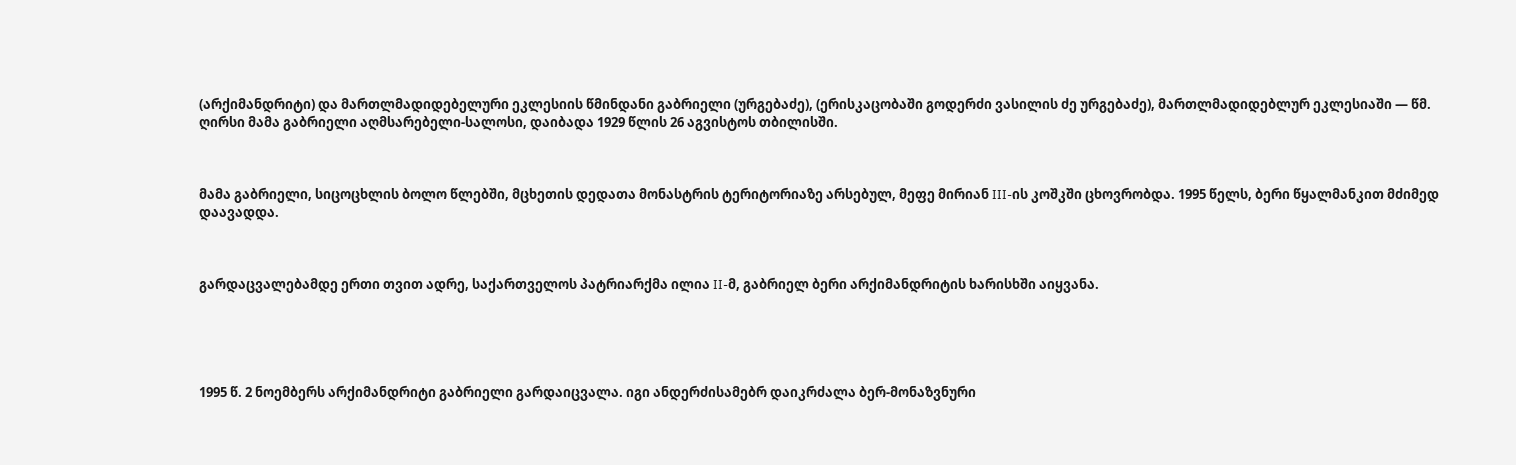(არქიმანდრიტი) და მართლმადიდებელური ეკლესიის წმინდანი გაბრიელი (ურგებაძე), (ერისკაცობაში გოდერძი ვასილის ძე ურგებაძე), მართლმადიდებლურ ეკლესიაში — წმ. ღირსი მამა გაბრიელი აღმსარებელი-სალოსი, დაიბადა 1929 წლის 26 აგვისტოს თბილისში.



მამა გაბრიელი, სიცოცხლის ბოლო წლებში, მცხეთის დედათა მონასტრის ტერიტორიაზე არსებულ, მეფე მირიან III-ის კოშკში ცხოვრობდა. 1995 წელს, ბერი წყალმანკით მძიმედ დაავადდა.



გარდაცვალებამდე ერთი თვით ადრე, საქართველოს პატრიარქმა ილია II-მ, გაბრიელ ბერი არქიმანდრიტის ხარისხში აიყვანა.





1995 წ. 2 ნოემბერს არქიმანდრიტი გაბრიელი გარდაიცვალა. იგი ანდერძისამებრ დაიკრძალა ბერ-მონაზვნური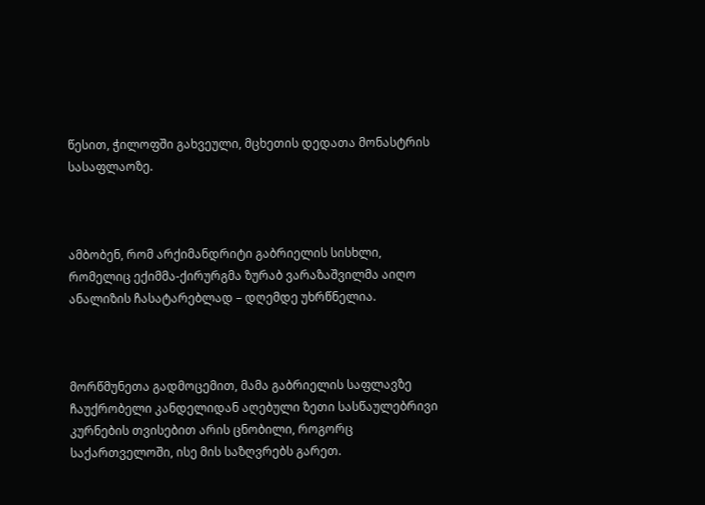წესით, ჭილოფში გახვეული, მცხეთის დედათა მონასტრის სასაფლაოზე.



ამბობენ, რომ არქიმანდრიტი გაბრიელის სისხლი, რომელიც ექიმმა-ქირურგმა ზურაბ ვარაზაშვილმა აიღო ანალიზის ჩასატარებლად – დღემდე უხრწნელია.



მორწმუნეთა გადმოცემით, მამა გაბრიელის საფლავზე ჩაუქრობელი კანდელიდან აღებული ზეთი სასწაულებრივი კურნების თვისებით არის ცნობილი, როგორც საქართველოში, ისე მის საზღვრებს გარეთ.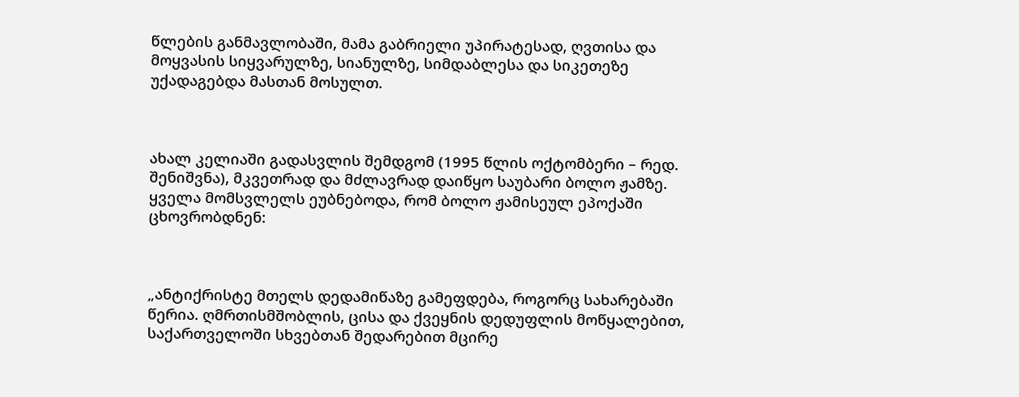წლების განმავლობაში, მამა გაბრიელი უპირატესად, ღვთისა და მოყვასის სიყვარულზე, სიანულზე, სიმდაბლესა და სიკეთეზე უქადაგებდა მასთან მოსულთ.



ახალ კელიაში გადასვლის შემდგომ (1995 წლის ოქტომბერი – რედ. შენიშვნა), მკვეთრად და მძლავრად დაიწყო საუბარი ბოლო ჟამზე. ყველა მომსვლელს ეუბნებოდა, რომ ბოლო ჟამისეულ ეპოქაში ცხოვრობდნენ:



„ანტიქრისტე მთელს დედამიწაზე გამეფდება, როგორც სახარებაში წერია. ღმრთისმშობლის, ცისა და ქვეყნის დედუფლის მოწყალებით, საქართველოში სხვებთან შედარებით მცირე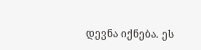დევნა იქნება. ეს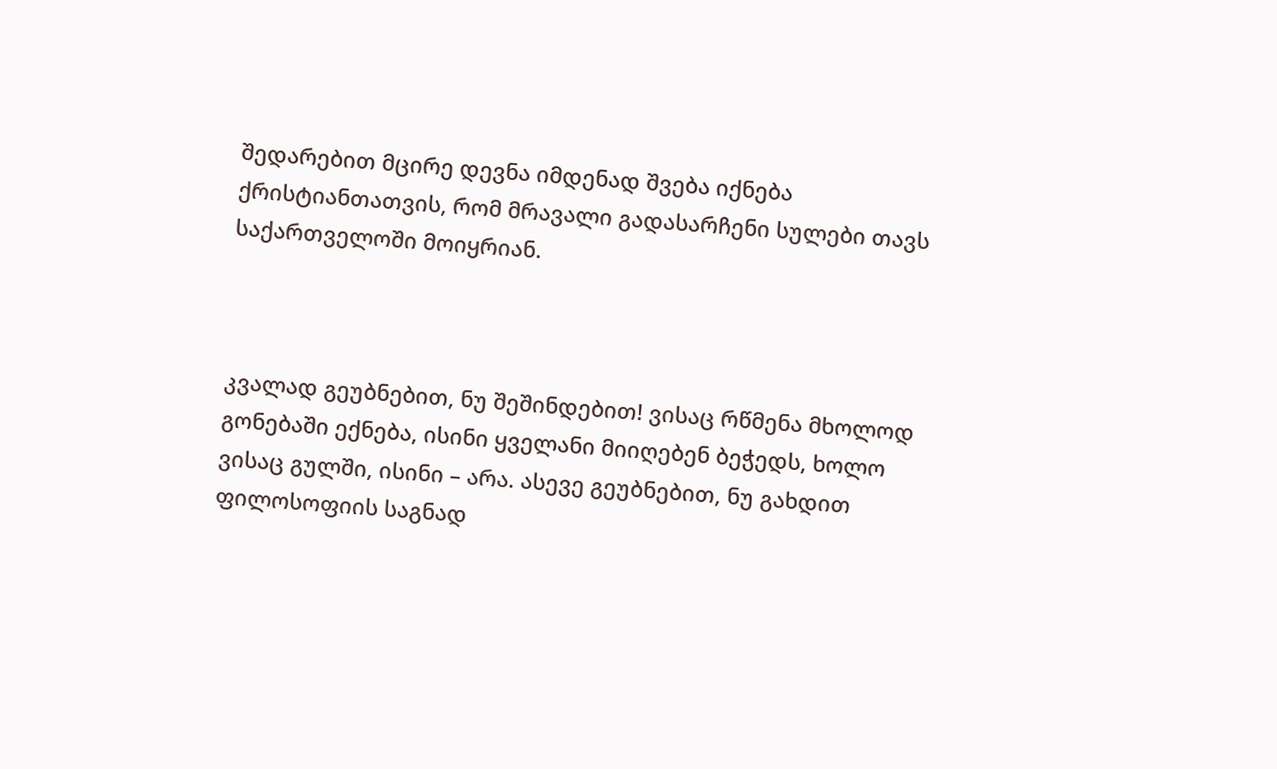შედარებით მცირე დევნა იმდენად შვება იქნება ქრისტიანთათვის, რომ მრავალი გადასარჩენი სულები თავს საქართველოში მოიყრიან.



კვალად გეუბნებით, ნუ შეშინდებით! ვისაც რწმენა მხოლოდ გონებაში ექნება, ისინი ყველანი მიიღებენ ბეჭედს, ხოლო ვისაც გულში, ისინი – არა. ასევე გეუბნებით, ნუ გახდით ფილოსოფიის საგნად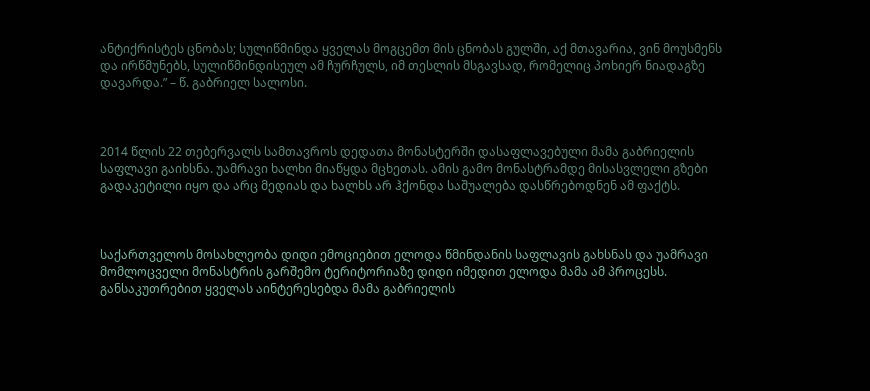ანტიქრისტეს ცნობას; სულიწმინდა ყველას მოგცემთ მის ცნობას გულში, აქ მთავარია, ვინ მოუსმენს და ირწმუნებს, სულიწმინდისეულ ამ ჩურჩულს, იმ თესლის მსგავსად, რომელიც პოხიერ ნიადაგზე დავარდა.” – წ. გაბრიელ სალოსი.



2014 წლის 22 თებერვალს სამთავროს დედათა მონასტერში დასაფლავებული მამა გაბრიელის საფლავი გაიხსნა. უამრავი ხალხი მიაწყდა მცხეთას. ამის გამო მონასტრამდე მისასვლელი გზები გადაკეტილი იყო და არც მედიას და ხალხს არ ჰქონდა საშუალება დასწრებოდნენ ამ ფაქტს.



საქართველოს მოსახლეობა დიდი ემოციებით ელოდა წმინდანის საფლავის გახსნას და უამრავი მომლოცველი მონასტრის გარშემო ტერიტორიაზე დიდი იმედით ელოდა მამა ამ პროცესს. განსაკუთრებით ყველას აინტერესებდა მამა გაბრიელის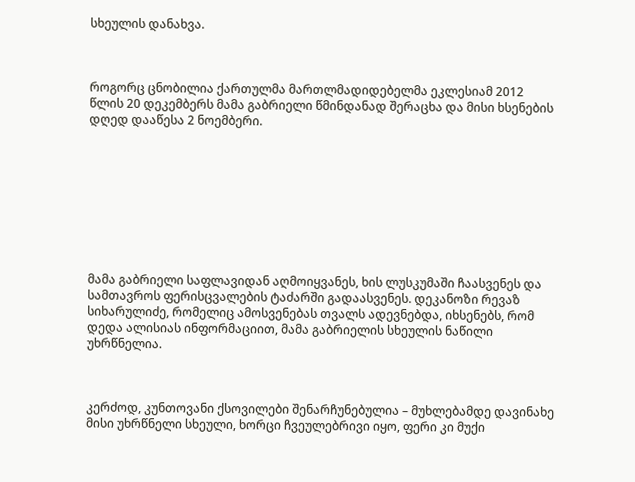სხეულის დანახვა.



როგორც ცნობილია ქართულმა მართლმადიდებელმა ეკლესიამ 2012 წლის 20 დეკემბერს მამა გაბრიელი წმინდანად შერაცხა და მისი ხსენების დღედ დააწესა 2 ნოემბერი.









მამა გაბრიელი საფლავიდან აღმოიყვანეს, ხის ლუსკუმაში ჩაასვენეს და სამთავროს ფერისცვალების ტაძარში გადაასვენეს. დეკანოზი რევაზ სიხარულიძე, რომელიც ამოსვენებას თვალს ადევნებდა, იხსენებს, რომ დედა ალისიას ინფორმაციით, მამა გაბრიელის სხეულის ნაწილი უხრწნელია.



კერძოდ, კუნთოვანი ქსოვილები შენარჩუნებულია – მუხლებამდე დავინახე მისი უხრწნელი სხეული, ხორცი ჩვეულებრივი იყო, ფერი კი მუქი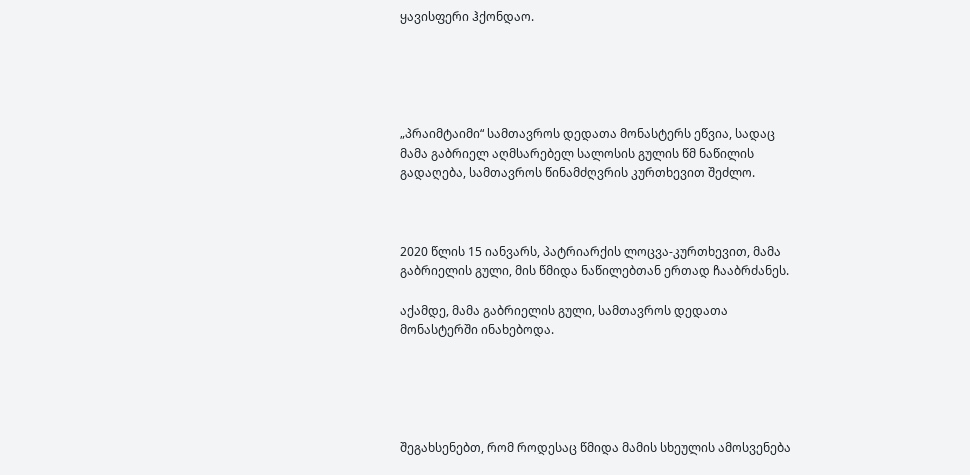ყავისფერი ჰქონდაო.





„პრაიმტაიმი“ სამთავროს დედათა მონასტერს ეწვია, სადაც მამა გაბრიელ აღმსარებელ სალოსის გულის წმ ნაწილის გადაღება, სამთავროს წინამძღვრის კურთხევით შეძლო.



2020 წლის 15 იანვარს, პატრიარქის ლოცვა-კურთხევით, მამა გაბრიელის გული, მის წმიდა ნაწილებთან ერთად ჩააბრძანეს.

აქამდე, მამა გაბრიელის გული, სამთავროს დედათა მონასტერში ინახებოდა.





შეგახსენებთ, რომ როდესაც წმიდა მამის სხეულის ამოსვენება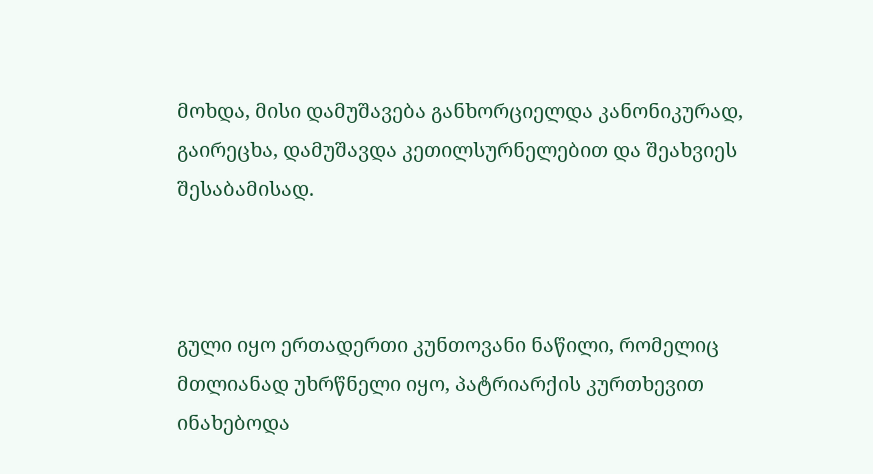მოხდა, მისი დამუშავება განხორციელდა კანონიკურად, გაირეცხა, დამუშავდა კეთილსურნელებით და შეახვიეს შესაბამისად.



გული იყო ერთადერთი კუნთოვანი ნაწილი, რომელიც მთლიანად უხრწნელი იყო, პატრიარქის კურთხევით ინახებოდა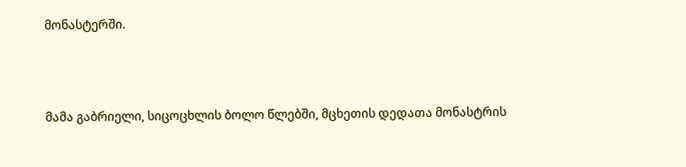მონასტერში.



მამა გაბრიელი, სიცოცხლის ბოლო წლებში, მცხეთის დედათა მონასტრის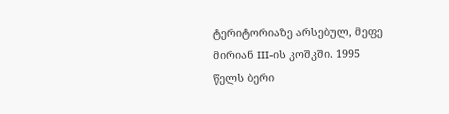ტერიტორიაზე არსებულ, მეფე მირიან III-ის კოშკში. 1995 წელს ბერი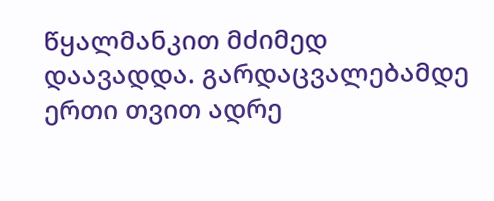წყალმანკით მძიმედ დაავადდა. გარდაცვალებამდე ერთი თვით ადრე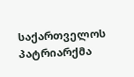საქართველოს პატრიარქმა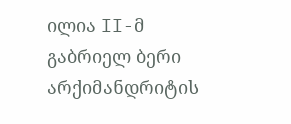ილია II-მ გაბრიელ ბერი არქიმანდრიტის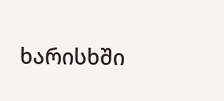ხარისხში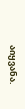აიყვანა.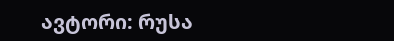ავტორი: რუსა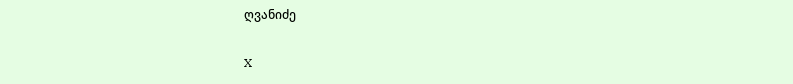ღვანიძე

X